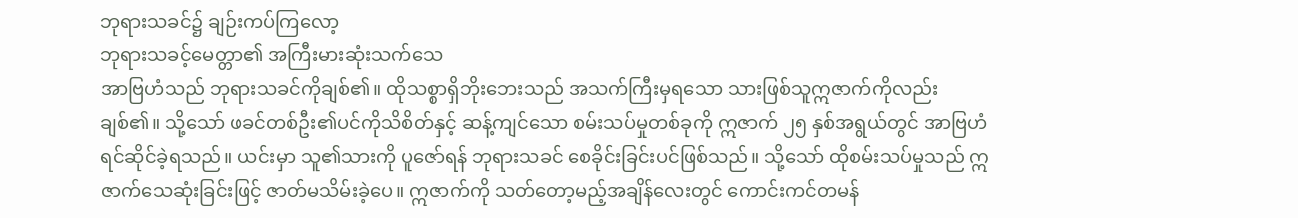ဘုရားသခင်၌ ချဉ်းကပ်ကြလော့
ဘုရားသခင့်မေတ္တာ၏ အကြီးမားဆုံးသက်သေ
အာဗြဟံသည် ဘုရားသခင်ကိုချစ်၏။ ထိုသစ္စာရှိဘိုးဘေးသည် အသက်ကြီးမှရသော သားဖြစ်သူဣဇာက်ကိုလည်း ချစ်၏။ သို့သော် ဖခင်တစ်ဦး၏ပင်ကိုသိစိတ်နှင့် ဆန့်ကျင်သော စမ်းသပ်မှုတစ်ခုကို ဣဇာက် ၂၅ နှစ်အရွယ်တွင် အာဗြဟံရင်ဆိုင်ခဲ့ရသည်။ ယင်းမှာ သူ၏သားကို ပူဇော်ရန် ဘုရားသခင် စေခိုင်းခြင်းပင်ဖြစ်သည်။ သို့သော် ထိုစမ်းသပ်မှုသည် ဣဇာက်သေဆုံးခြင်းဖြင့် ဇာတ်မသိမ်းခဲ့ပေ။ ဣဇာက်ကို သတ်တော့မည့်အချိန်လေးတွင် ကောင်းကင်တမန်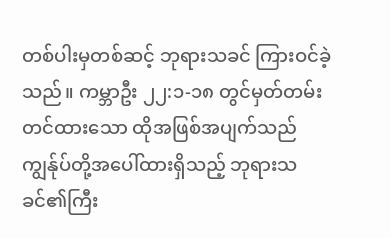တစ်ပါးမှတစ်ဆင့် ဘုရားသခင် ကြားဝင်ခဲ့သည်။ ကမ္ဘာဦး ၂၂:၁-၁၈ တွင်မှတ်တမ်းတင်ထားသော ထိုအဖြစ်အပျက်သည် ကျွန်ုပ်တို့အပေါ်ထားရှိသည့် ဘုရားသခင်၏ကြီး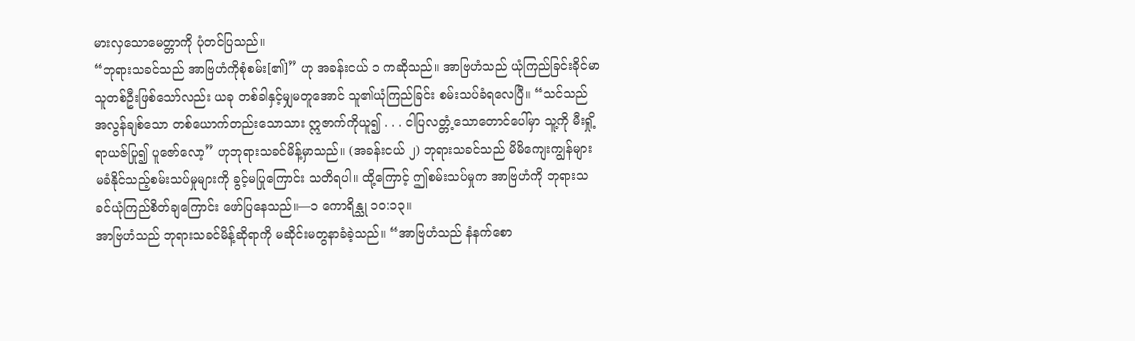မားလှသောမေတ္တာကို ပုံတင်ပြသည်။
“ဘုရားသခင်သည် အာဗြဟံကိုစုံစမ်း[၏]” ဟု အခန်းငယ် ၁ ကဆိုသည်။ အာဗြဟံသည် ယုံကြည်ခြင်းခိုင်မာသူတစ်ဦးဖြစ်သော်လည်း ယခု တစ်ခါနှင့်မျှမတူအောင် သူ၏ယုံကြည်ခြင်း စမ်းသပ်ခံရလေပြီ။ “သင်သည် အလွန်ချစ်သော တစ်ယောက်တည်းသောသား ဣဇာက်ကိုယူ၍ . . . ငါပြလတ္တံ့သောတောင်ပေါ်မှာ သူ့ကို မီးရှို့ရာယဇ်ပြု၍ ပူဇော်လော့” ဟုဘုရားသခင်မိန့်မှာသည်။ (အခန်းငယ် ၂) ဘုရားသခင်သည် မိမိကျေးကျွန်များ မခံနိုင်သည့်စမ်းသပ်မှုများကို ခွင့်မပြုကြောင်း သတိရပါ။ ထို့ကြောင့် ဤစမ်းသပ်မှုက အာဗြဟံကို ဘုရားသခင်ယုံကြည်စိတ်ချကြောင်း ဖော်ပြနေသည်။—၁ ကောရိန္သု ၁၀:၁၃။
အာဗြဟံသည် ဘုရားသခင်မိန့်ဆိုရာကို မဆိုင်းမတွနာခံခဲ့သည်။ “အာဗြဟံသည် နံနက်စော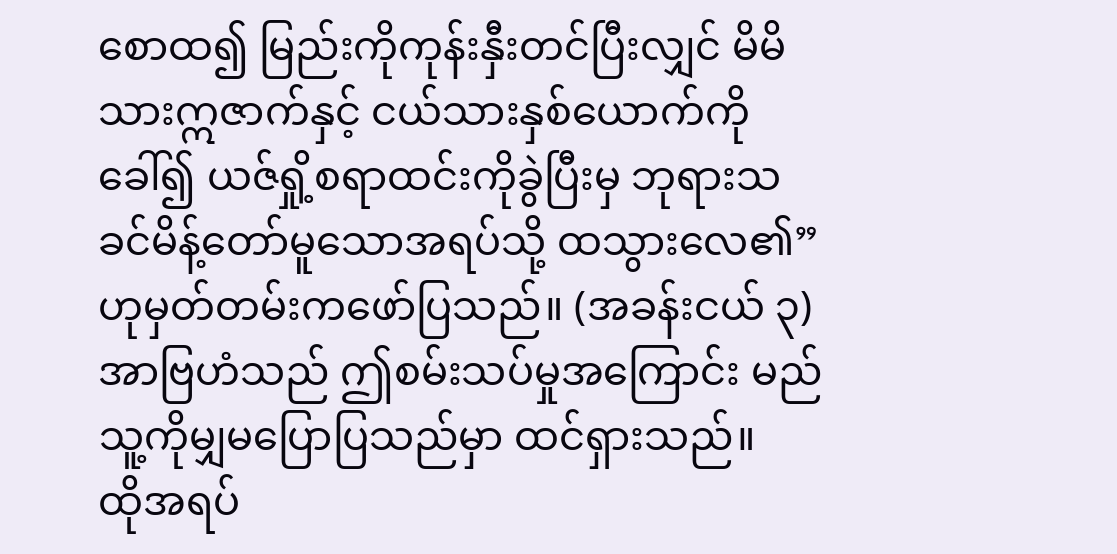စောထ၍ မြည်းကိုကုန်းနှီးတင်ပြီးလျှင် မိမိသားဣဇာက်နှင့် ငယ်သားနှစ်ယောက်ကိုခေါ်၍ ယဇ်ရှို့စရာထင်းကိုခွဲပြီးမှ ဘုရားသခင်မိန့်တော်မူသောအရပ်သို့ ထသွားလေ၏” ဟုမှတ်တမ်းကဖော်ပြသည်။ (အခန်းငယ် ၃) အာဗြဟံသည် ဤစမ်းသပ်မှုအကြောင်း မည်သူ့ကိုမျှမပြောပြသည်မှာ ထင်ရှားသည်။
ထိုအရပ်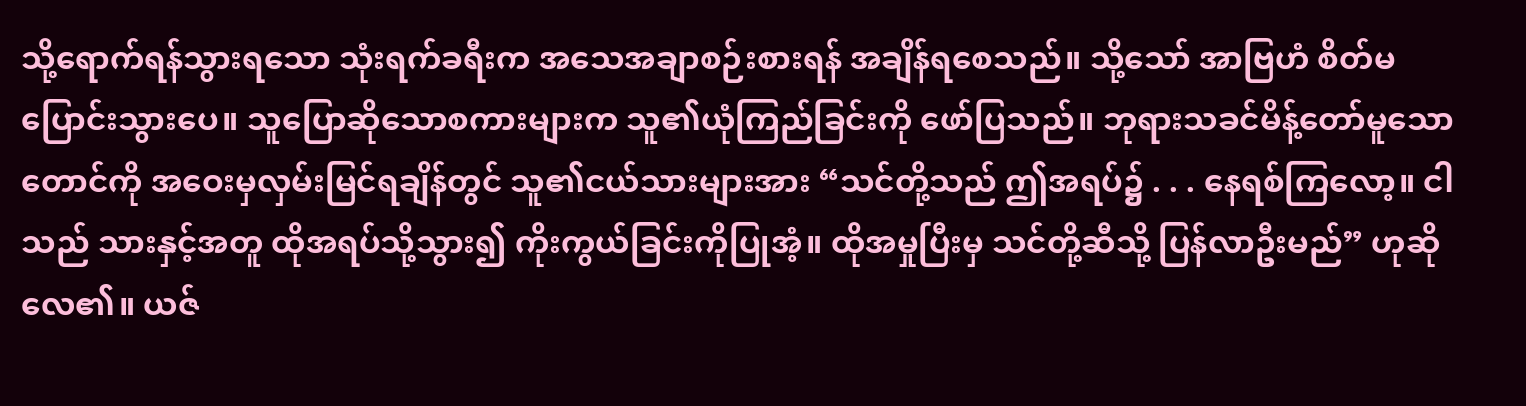သို့ရောက်ရန်သွားရသော သုံးရက်ခရီးက အသေအချာစဉ်းစားရန် အချိန်ရစေသည်။ သို့သော် အာဗြဟံ စိတ်မပြောင်းသွားပေ။ သူပြောဆိုသောစကားများက သူ၏ယုံကြည်ခြင်းကို ဖော်ပြသည်။ ဘုရားသခင်မိန့်တော်မူသောတောင်ကို အဝေးမှလှမ်းမြင်ရချိန်တွင် သူ၏ငယ်သားများအား “သင်တို့သည် ဤအရပ်၌ . . . နေရစ်ကြလော့။ ငါသည် သားနှင့်အတူ ထိုအရပ်သို့သွား၍ ကိုးကွယ်ခြင်းကိုပြုအံ့။ ထိုအမှုပြီးမှ သင်တို့ဆီသို့ ပြန်လာဦးမည်” ဟုဆိုလေ၏။ ယဇ်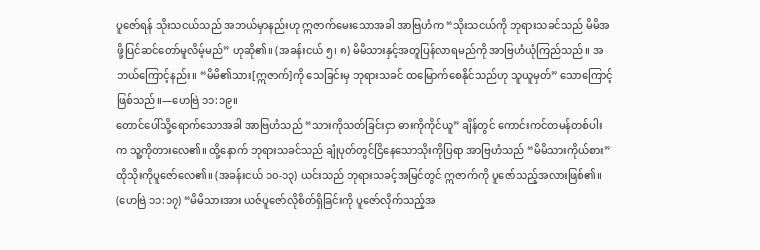ပူဇော်ရန် သိုးသငယ်သည် အဘယ်မှာနည်းဟု ဣဇာက်မေးသောအခါ အာဗြဟံက “သိုးသငယ်ကို ဘုရားသခင်သည် မိမိအဖို့ပြင်ဆင်တော်မူလိမ့်မည်” ဟုဆို၏။ (အခန်းငယ် ၅၊ ၈) မိမိသားနှင့်အတူပြန်လာရမည်ကို အာဗြဟံယုံကြည်သည်။ အဘယ်ကြောင့်နည်း။ “မိမိ၏သား[ဣဇာက်]ကို သေခြင်းမှ ဘုရားသခင် ထမြောက်စေနိုင်သည်ဟု သူယူမှတ်” သောကြောင့်ဖြစ်သည်။—ဟေဗြဲ ၁၁:၁၉။
တောင်ပေါ်သို့ရောက်သောအခါ အာဗြဟံသည် “သားကိုသတ်ခြင်းငှာ ဓားကိုကိုင်ယူ” ချိန်တွင် ကောင်းကင်တမန်တစ်ပါးက သူ့ကိုတားလေ၏။ ထို့နောက် ဘုရားသခင်သည် ချုံပုတ်တွင်ငြိနေသောသိုးကိုပြရာ အာဗြဟံသည် “မိမိသားကိုယ်စား” ထိုသိုးကိုပူဇော်လေ၏။ (အခန်းငယ် ၁၀-၁၃) ယင်းသည် ဘုရားသခင့်အမြင်တွင် ဣဇာက်ကို ပူဇော်သည့်အလားဖြစ်၏။ (ဟေဗြဲ ၁၁:၁၇) “မိမိသားအား ယဇ်ပူဇော်လိုစိတ်ရှိခြင်းကို ပူဇော်လိုက်သည့်အ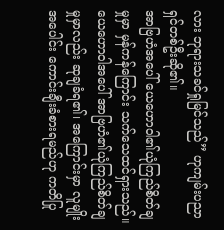လား ဘုရားသခင်ရှုမြင်သည်” ဟုကျမ်းပညာရှင်တစ်ဦးဆို၏။
အာဗြဟံအပေါ် ယေဟောဝါ၏ယုံကြည်စိတ်ချမှုမှာ မှန်ကန်ကြောင်း သက်သေထင်ရှားသည်။ ယေဟောဝါအပေါ် အာဗြဟံ၏ယုံကြည်စိတ်ချမှုမှာလည်း ဆုချခံရ၏၊ အကြောင်းမှာ လူမျိုးအပေါင်း ကောင်းချီးခံစားရမည်ဟု ကတိပြု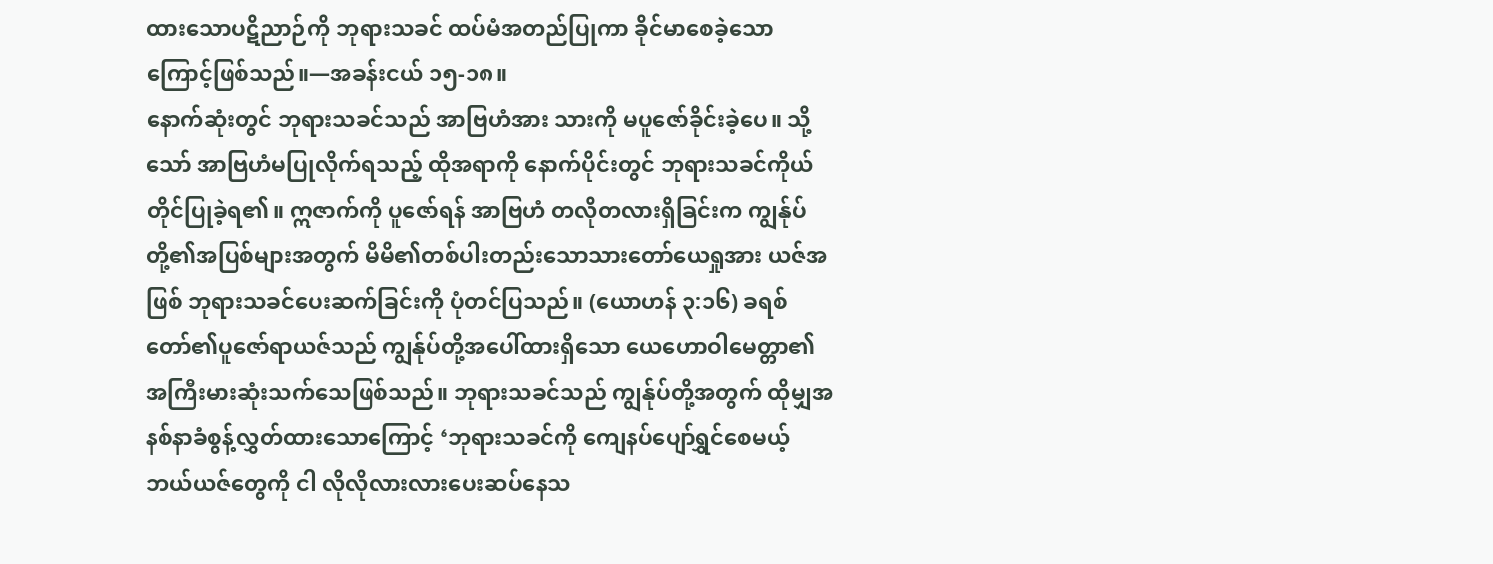ထားသောပဋိညာဉ်ကို ဘုရားသခင် ထပ်မံအတည်ပြုကာ ခိုင်မာစေခဲ့သောကြောင့်ဖြစ်သည်။—အခန်းငယ် ၁၅-၁၈။
နောက်ဆုံးတွင် ဘုရားသခင်သည် အာဗြဟံအား သားကို မပူဇော်ခိုင်းခဲ့ပေ။ သို့သော် အာဗြဟံမပြုလိုက်ရသည့် ထိုအရာကို နောက်ပိုင်းတွင် ဘုရားသခင်ကိုယ်တိုင်ပြုခဲ့ရ၏။ ဣဇာက်ကို ပူဇော်ရန် အာဗြဟံ တလိုတလားရှိခြင်းက ကျွန်ုပ်တို့၏အပြစ်များအတွက် မိမိ၏တစ်ပါးတည်းသောသားတော်ယေရှုအား ယဇ်အဖြစ် ဘုရားသခင်ပေးဆက်ခြင်းကို ပုံတင်ပြသည်။ (ယောဟန် ၃:၁၆) ခရစ်တော်၏ပူဇော်ရာယဇ်သည် ကျွန်ုပ်တို့အပေါ်ထားရှိသော ယေဟောဝါမေတ္တာ၏ အကြီးမားဆုံးသက်သေဖြစ်သည်။ ဘုရားသခင်သည် ကျွန်ုပ်တို့အတွက် ထိုမျှအနစ်နာခံစွန့်လွှတ်ထားသောကြောင့် ‘ဘုရားသခင်ကို ကျေနပ်ပျော်ရွှင်စေမယ့် ဘယ်ယဇ်တွေကို ငါ လိုလိုလားလားပေးဆပ်နေသ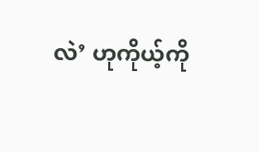လဲ’ ဟုကိုယ့်ကို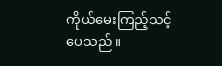ကိုယ်မေးကြည့်သင့်ပေသည်။